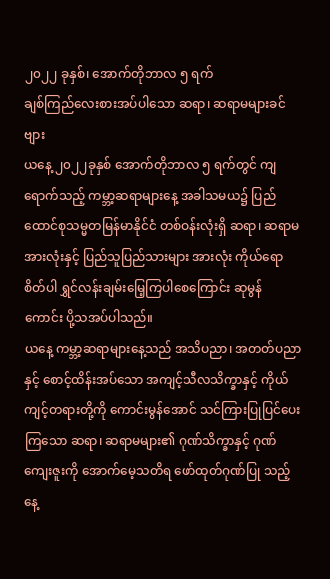၂၀၂၂ ခုနှစ်၊ အောက်တိုဘာလ ၅ ရက်
ချစ်ကြည်လေးစားအပ်ပါသော ဆရာ၊ ဆရာမများခင်ဗျား
ယနေ့ ၂၀၂၂ခုနှစ် အောက်တိုဘာလ ၅ ရက်တွင် ကျရောက်သည့် ကမ္ဘာ့ဆရာများနေ့ အခါသမယ၌ ပြည်ထောင်စုသမ္မတမြန်မာနိုင်ငံ တစ်ဝန်းလုံးရှိ ဆရာ၊ ဆရာမအားလုံးနှင့် ပြည်သူပြည်သားများ အားလုံး ကိုယ်ရောစိတ်ပါ ရွှင်လန်းချမ်းမြေ့ကြပါစေကြောင်း ဆုမွန် ကောင်း ပို့သအပ်ပါသည်။
ယနေ့ ကမ္ဘာ့ဆရာများနေ့သည် အသိပညာ၊ အတတ်ပညာနှင့် စောင့်ထိန်းအပ်သော အကျင့်သီလသိက္ခာနှင့် ကိုယ်ကျင့်တရားတို့ကို ကောင်းမွန်အောင် သင်ကြားပြုပြင်ပေးကြသော ဆရာ၊ ဆရာမများ၏ ဂုဏ်သိက္ခာနှင့် ဂုဏ်ကျေးဇူးကို အောက်မေ့သတိရ ဖော်ထုတ်ဂုဏ်ပြု သည့် နေ့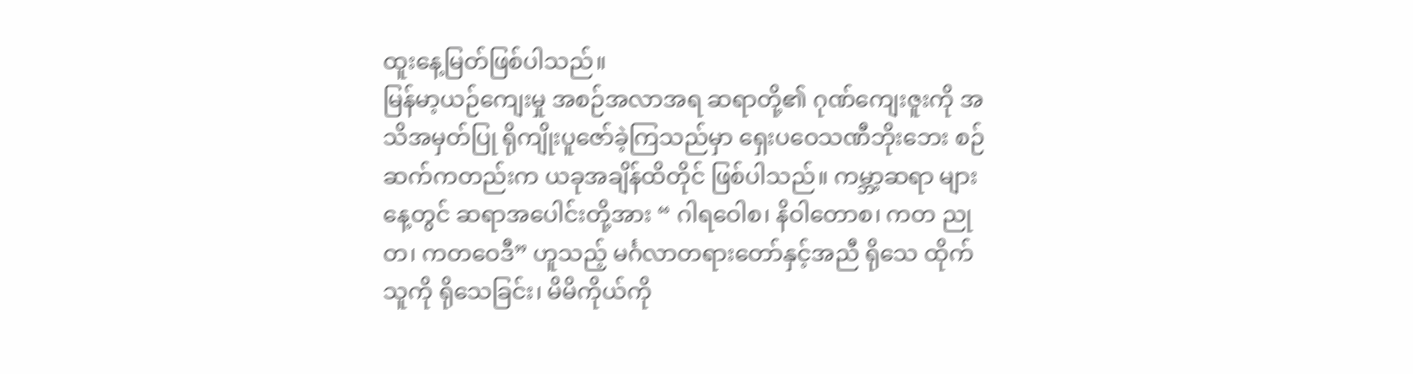ထူးနေ့မြတ်ဖြစ်ပါသည်။
မြန်မာ့ယဉ်ကျေးမှု အစဉ်အလာအရ ဆရာတို့၏ ဂုဏ်ကျေးဇူးကို အသိအမှတ်ပြု ရိုကျိုးပူဇော်ခဲ့ကြသည်မှာ ရှေးပဝေသဏီဘိုးဘေး စဉ်ဆက်ကတည်းက ယခုအချိန်ထိတိုင် ဖြစ်ပါသည်။ ကမ္ဘာ့ဆရာ များနေ့တွင် ဆရာအပေါင်းတို့အား “ ဂါရဝေါစ၊ နိဝါတောစ၊ ကတ ညုတ၊ ကတဝေဒီ” ဟူသည့် မင်္ဂလာတရားတော်နှင့်အညီ ရိုသေ ထိုက်သူကို ရိုသေခြင်း၊ မိမိကိုယ်ကို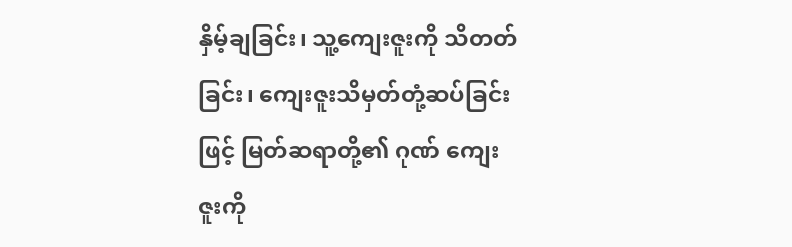နှိမ့်ချခြင်း၊ သူ့ကျေးဇူးကို သိတတ်ခြင်း၊ ကျေးဇူးသိမှတ်တုံ့ဆပ်ခြင်းဖြင့် မြတ်ဆရာတို့၏ ဂုဏ် ကျေးဇူးကို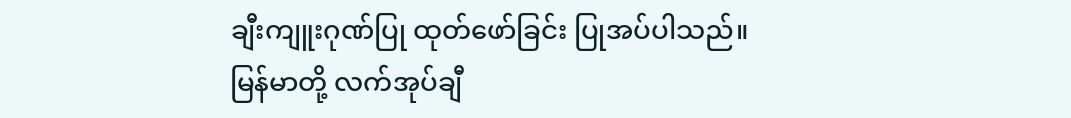ချီးကျူးဂုဏ်ပြု ထုတ်ဖော်ခြင်း ပြုအပ်ပါသည်။
မြန်မာတို့ လက်အုပ်ချီ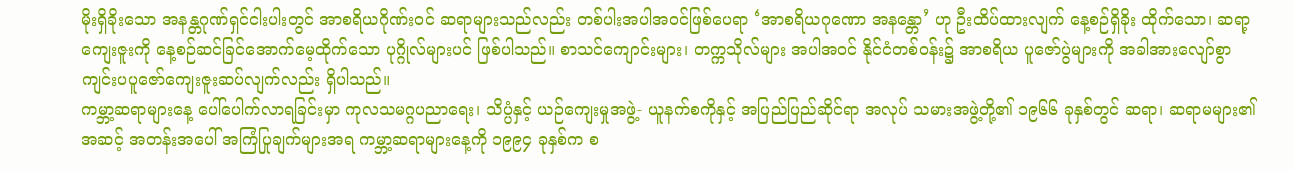မိုးရှိခိုးသော အနန္တဂုဏ်ရှင်ငါးပါးတွင် အာစရိယဂိုဏ်းဝင် ဆရာများသည်လည်း တစ်ပါးအပါအဝင်ဖြစ်ပေရာ ‘အာစရိယဂုဏော အနန္တော’ ဟု ဦးထိပ်ထားလျက် နေ့စဉ်ရှိခိုး ထိုက်သော၊ ဆရာ့ကျေးဇူးကို နေ့စဉ်ဆင်ခြင်အောက်မေ့ထိုက်သော ပုဂ္ဂိုလ်များပင် ဖြစ်ပါသည်။ စာသင်ကျောင်းများ၊ တက္ကသိုလ်များ အပါအဝင် နိုင်ငံတစ်ဝန်း၌ အာစရိယ ပူဇော်ပွဲများကို အခါအားလျော်စွာ ကျင်းပပူဇော်ကျေးဇူးဆပ်လျက်လည်း ရှိပါသည်။
ကမ္ဘာ့ဆရာများနေ့ ပေါ်ပေါက်လာရခြင်းမှာ ကုလသမဂ္ဂပညာရေး၊ သိပ္ပံနှင့် ယဉ်ကျေးမှုအဖွဲ့- ယူနက်စကိုနှင့် အပြည်ပြည်ဆိုင်ရာ အလုပ် သမားအဖွဲ့တို့၏ ၁၉၆၆ ခုနှစ်တွင် ဆရာ၊ ဆရာမများ၏ အဆင့် အတန်းအပေါ် အကြံပြုချက်များအရ ကမ္ဘာ့ဆရာများနေ့ကို ၁၉၉၄ ခုနှစ်က စ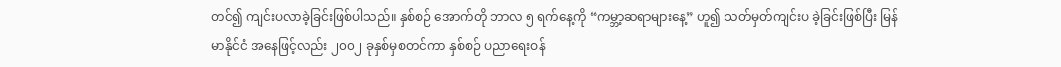တင်၍ ကျင်းပလာခဲ့ခြင်းဖြစ်ပါသည်။ နှစ်စဉ် အောက်တို ဘာလ ၅ ရက်နေ့ကို “ကမ္ဘာ့ဆရာများနေ့” ဟူ၍ သတ်မှတ်ကျင်းပ ခဲ့ခြင်းဖြစ်ပြီး မြန်မာနိုင်ငံ အနေဖြင့်လည်း ၂၀၀၂ ခုနှစ်မှစတင်ကာ နှစ်စဉ် ပညာရေးဝန်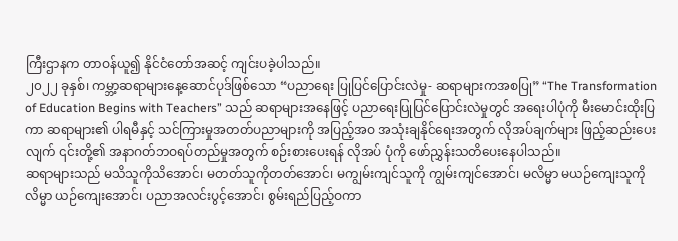ကြီးဌာနက တာဝန်ယူ၍ နိုင်ငံတော်အဆင့် ကျင်းပခဲ့ပါသည်။
၂၀၂၂ ခုနှစ်၊ ကမ္ဘာ့ဆရာများနေ့ဆောင်ပုဒ်ဖြစ်သော “ပညာရေး ပြုပြင်ပြောင်းလဲမှု- ဆရာများကအစပြု” “The Transformation of Education Begins with Teachers” သည် ဆရာများအနေဖြင့် ပညာရေးပြုပြင်ပြောင်းလဲမှုတွင် အရေးပါပုံကို မီးမောင်းထိုးပြကာ ဆရာများ၏ ပါရမီနှင့် သင်ကြားမှုအတတ်ပညာများကို အပြည့်အဝ အသုံးချနိုင်ရေးအတွက် လိုအပ်ချက်များ ဖြည့်ဆည်းပေးလျက် ၎င်းတို့၏ အနာဂတ်ဘဝရပ်တည်မှုအတွက် စဉ်းစားပေးရန် လိုအပ် ပုံကို ဖော်ညွှန်းသတိပေးနေပါသည်။
ဆရာများသည် မသိသူကိုသိအောင်၊ မတတ်သူကိုတတ်အောင်၊ မကျွမ်းကျင်သူကို ကျွမ်းကျင်အောင်၊ မလိမ္မာ မယဉ်ကျေးသူကို လိမ္မာ ယဉ်ကျေးအောင်၊ ပညာအလင်းပွင့်အောင်၊ စွမ်းရည်ပြည့်ဝကာ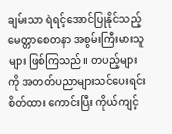ချမ်းသာ ရဲရင့်အောင်ပြုနိုင်သည့် မေတ္တာစေတနာ အစွမ်းကြီးမားသူများ ဖြစ်ကြသည်။ တပည့်များကို အတတ်ပညာများသင်ပေးရင်း စိတ်ထား ကောင်းပြီး ကိုယ်ကျင့်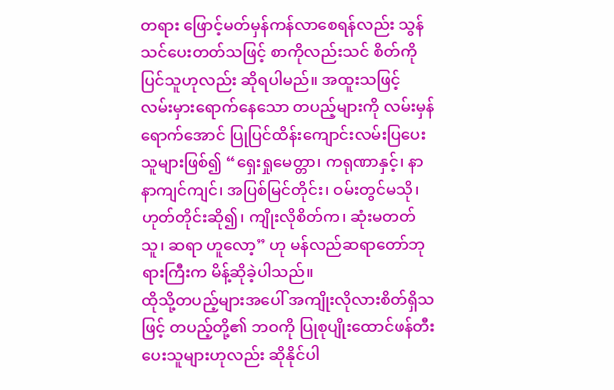တရား ဖြောင့်မတ်မှန်ကန်လာစေရန်လည်း သွန်သင်ပေးတတ်သဖြင့် စာကိုလည်းသင် စိတ်ကိုပြင်သူဟုလည်း ဆိုရပါမည်။ အထူးသဖြင့် လမ်းမှားရောက်နေသော တပည့်များကို လမ်းမှန်ရောက်အောင် ပြုပြင်ထိန်းကျောင်းလမ်းပြပေးသူများဖြစ်၍ “ရှေးရှုမေတ္တာ၊ ကရုဏာနှင့်၊ နာနာကျင်ကျင်၊ အပြစ်မြင်တိုင်း၊ ဝမ်းတွင်မသို၊ ဟုတ်တိုင်းဆို၍၊ ကျိုးလိုစိတ်က၊ ဆုံးမတတ်သူ၊ ဆရာ ဟူလော့” ဟု မန်လည်ဆရာတော်ဘုရားကြီးက မိန့်ဆိုခဲ့ပါသည်။
ထိုသို့တပည့်များအပေါ် အကျိုးလိုလားစိတ်ရှိသဖြင့် တပည့်တို့၏ ဘဝကို ပြုစုပျိုးထောင်ဖန်တီးပေးသူများဟုလည်း ဆိုနိုင်ပါ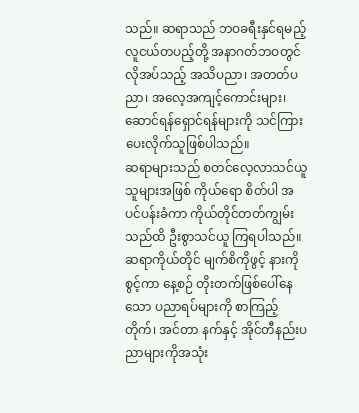သည်။ ဆရာသည် ဘဝခရီးနှင်ရမည့်လူငယ်တပည့်တို့ အနာဂတ်ဘဝတွင် လိုအပ်သည့် အသိပညာ၊ အတတ်ပညာ၊ အလေ့အကျင့်ကောင်းများ၊ ဆောင်ရန်ရှောင်ရန်များကို သင်ကြားပေးလိုက်သူဖြစ်ပါသည်။
ဆရာများသည် စတင်လေ့လာသင်ယူသူများအဖြစ် ကိုယ်ရော စိတ်ပါ အပင်ပန်းခံကာ ကိုယ်တိုင်တတ်ကျွမ်းသည်ထိ ဦးစွာသင်ယူ ကြရပါသည်။ ဆရာကိုယ်တိုင် မျက်စိကိုဖွင့် နားကိုစွင့်ကာ နေ့စဉ် တိုးတက်ဖြစ်ပေါ်နေသော ပညာရပ်များကို စာကြည့်တိုက်၊ အင်တာ နက်နှင့် အိုင်တီနည်းပညာများကိုအသုံး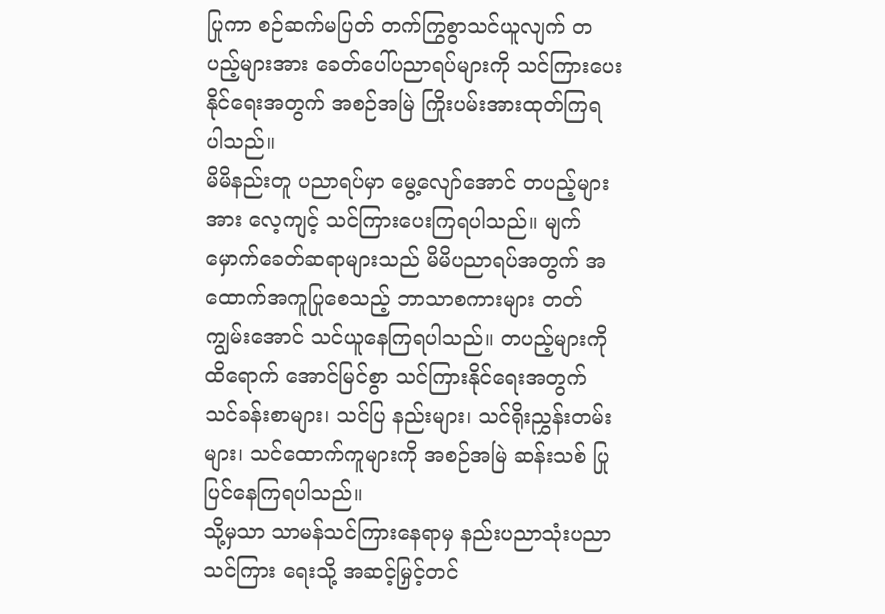ပြုကာ စဉ်ဆက်မပြတ် တက်ကြွစွာသင်ယူလျက် တပည့်များအား ခေတ်ပေါ်ပညာရပ်များကို သင်ကြားပေးနိုင်ရေးအတွက် အစဉ်အမြဲ ကြိုးပမ်းအားထုတ်ကြရ ပါသည်။
မိမိနည်းတူ ပညာရပ်မှာ မွေ့လျော်အောင် တပည့်များအား လေ့ကျင့် သင်ကြားပေးကြရပါသည်။ မျက်မှောက်ခေတ်ဆရာများသည် မိမိပညာရပ်အတွက် အထောက်အကူပြုစေသည့် ဘာသာစကားများ တတ်ကျွမ်းအောင် သင်ယူနေကြရပါသည်။ တပည့်များကို ထိရောက် အောင်မြင်စွာ သင်ကြားနိုင်ရေးအတွက် သင်ခန်းစာများ၊ သင်ပြ နည်းများ၊ သင်ရိုးညွှန်းတမ်းများ၊ သင်ထောက်ကူများကို အစဉ်အမြဲ ဆန်းသစ် ပြုပြင်နေကြရပါသည်။
သို့မှသာ သာမန်သင်ကြားနေရာမှ နည်းပညာသုံးပညာသင်ကြား ရေးသို့ အဆင့်မြှင့်တင်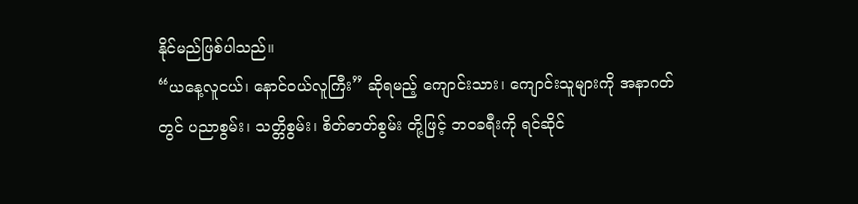နိုင်မည်ဖြစ်ပါသည်။
“ယနေ့လူငယ်၊ နောင်ဝယ်လူကြီး” ဆိုရမည့် ကျောင်းသား၊ ကျောင်းသူများကို အနာဂတ်တွင် ပညာစွမ်း၊ သတ္တိစွမ်း၊ စိတ်ဓာတ်စွမ်း တို့ဖြင့် ဘဝခရီးကို ရင်ဆိုင်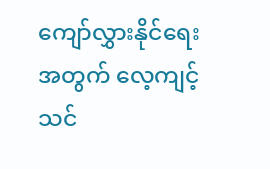ကျော်လွှားနိုင်ရေးအတွက် လေ့ကျင့် သင်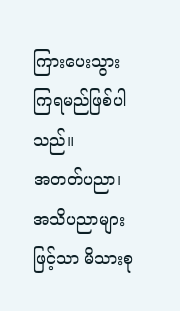ကြားပေးသွားကြရမည်ဖြစ်ပါသည်။
အတတ်ပညာ၊ အသိပညာများဖြင့်သာ မိသားစု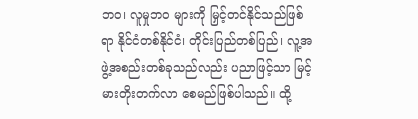ဘဝ၊ လူမှုဘဝ များကို မြှင့်တင်နိုင်သည်ဖြစ်ရာ နိုင်ငံတစ်နိုင်ငံ၊ တိုင်းပြည်တစ်ပြည်၊ လူ့အဖွဲ့အစည်းတစ်ခုသည်လည်း ပညာဖြင့်သာ မြင့်မားတိုးတက်လာ စေမည်ဖြစ်ပါသည်။ ထို့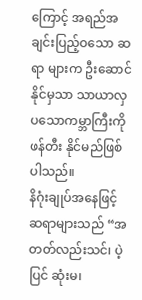ကြောင့် အရည်အချင်းပြည့်ဝသော ဆရာ များက ဦးဆောင်နိုင်မှသာ သာယာလှပသောကမ္ဘာကြီးကို ဖန်တီး နိုင်မည်ဖြစ်ပါသည်။
နိဂုံးချုပ်အနေဖြင့် ဆရာများသည် “အတတ်လည်းသင်၊ ပဲ့ပြင် ဆုံးမ၊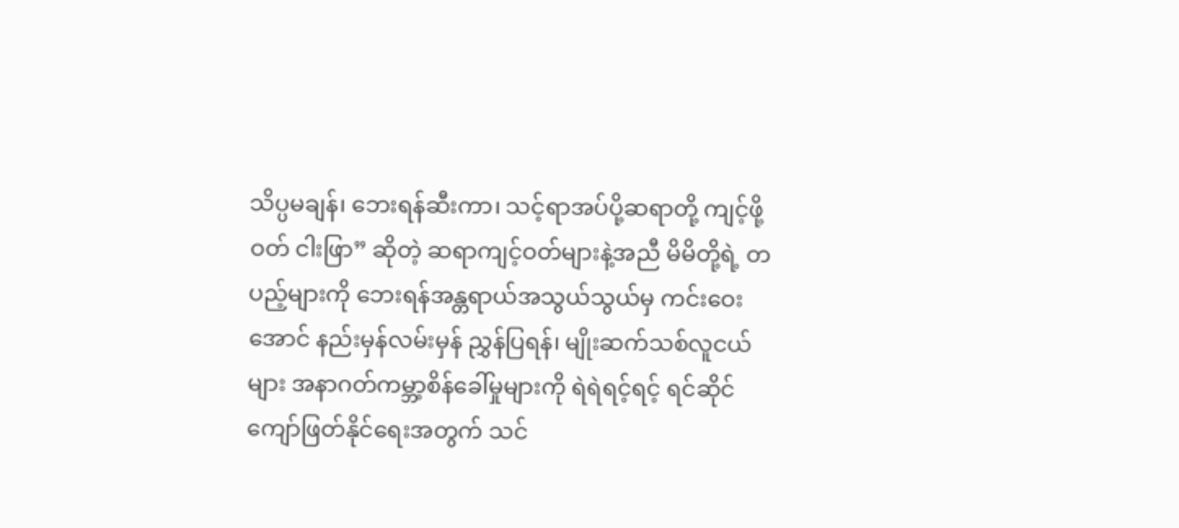သိပ္ပမချန်၊ ဘေးရန်ဆီးကာ၊ သင့်ရာအပ်ပို့ဆရာတို့ ကျင့်ဖို့ဝတ် ငါးဖြာ” ဆိုတဲ့ ဆရာကျင့်ဝတ်များနဲ့အညီ မိမိတို့ရဲ့ တပည့်များကို ဘေးရန်အန္တရာယ်အသွယ်သွယ်မှ ကင်းဝေးအောင် နည်းမှန်လမ်းမှန် ညွှန်ပြရန်၊ မျိုးဆက်သစ်လူငယ်များ အနာဂတ်ကမ္ဘာ့စိန်ခေါ်မှုများကို ရဲရဲရင့်ရင့် ရင်ဆိုင်ကျော်ဖြတ်နိုင်ရေးအတွက် သင်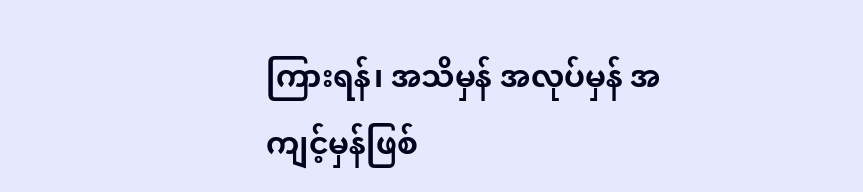ကြားရန်၊ အသိမှန် အလုပ်မှန် အကျင့်မှန်ဖြစ်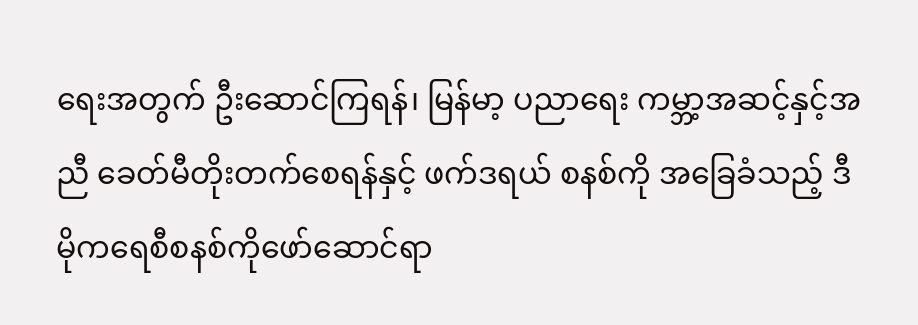ရေးအတွက် ဦးဆောင်ကြရန်၊ မြန်မာ့ ပညာရေး ကမ္ဘာ့အဆင့်နှင့်အညီ ခေတ်မီတိုးတက်စေရန်နှင့် ဖက်ဒရယ် စနစ်ကို အခြေခံသည့် ဒီမိုကရေစီစနစ်ကိုဖော်ဆောင်ရာ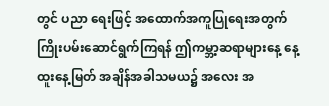တွင် ပညာ ရေးဖြင့် အထောက်အကူပြုရေးအတွက် ကြိုးပမ်းဆောင်ရွက်ကြရန် ဤကမ္ဘာ့ဆရာများနေ့ နေ့ထူးနေ့မြတ် အချိန်အခါသမယ၌ အလေး အ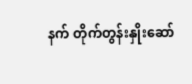နက် တိုက်တွန်းနှိုးဆော်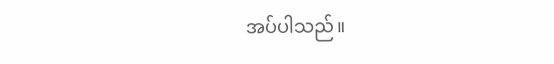အပ်ပါသည်။